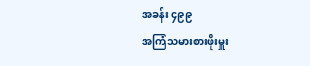အခန်း ၄၉၉
အကြံသမားစားဖိုးမှူး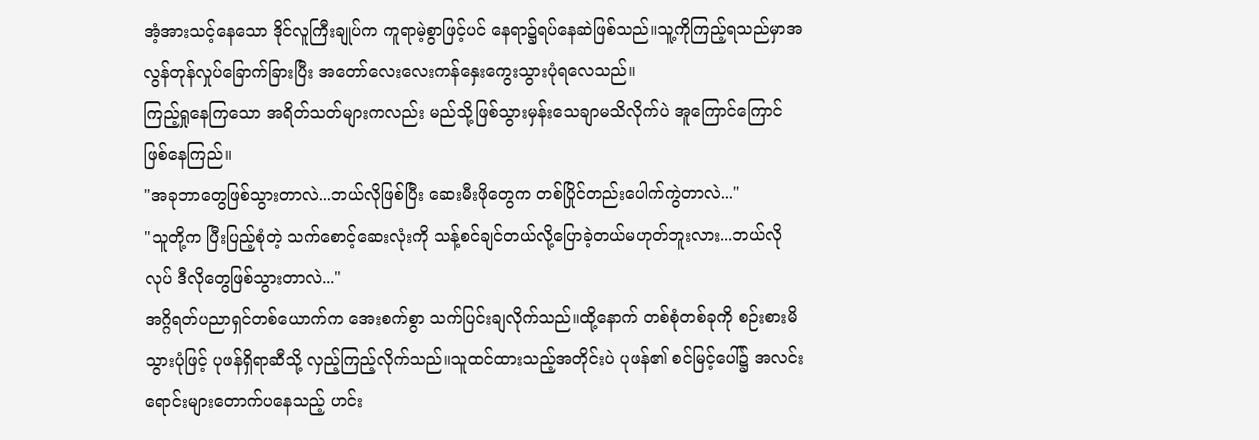အံ့အားသင့်နေသော ဒိုင်လူကြီးချုပ်က ကူရာမဲ့စွာဖြင့်ပင် နေရာ၌ရပ်နေဆဲဖြစ်သည်။သူ့ကိုကြည့်ရသည်မှာအလွန်တုန်လှုပ်ခြောက်ခြားပြီး အတော်လေးလေးကန်နှေးကွေးသွားပုံရလေသည်။
ကြည့်ရှုနေကြသော အရိတ်သတ်များကလည်း မည်သို့ဖြစ်သွားမှန်းသေချာမသိလိုက်ပဲ အူကြောင်ကြောင်ဖြစ်နေကြည်။
"အခုဘာတွေဖြစ်သွားတာလဲ...ဘယ်လိုဖြစ်ပြီး ဆေးမီးဖိုတွေက တစ်ပြိုင်တည်းပေါက်ကွဲတာလဲ..."
"သူတို့က ပြီးပြည့်စုံတဲ့ သက်စောင့်ဆေးလုံးကို သန့်စင်ချင်တယ်လို့ပြောခဲ့တယ်မဟုတ်ဘူးလား...ဘယ်လိုလုပ် ဒီလိုတွေဖြစ်သွားတာလဲ..."
အဂ္ဂိရတ်ပညာရှင်တစ်ယောက်က အေးစက်စွာ သက်ပြင်းချလိုက်သည်။ထို့နောက် တစ်စုံတစ်ခုကို စဉ်းစားမိသွားပုံဖြင့် ပုဖန်ရှိရာဆီသို့ လှည့်ကြည့်လိုက်သည်။သူထင်ထားသည့်အတိုင်းပဲ ပုဖန်၏ စင်မြင့်ပေါ်၌ အလင်းရောင်းများတောက်ပနေသည့် ဟင်း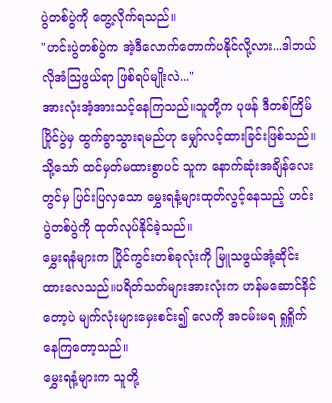ပွဲတစ်ပွဲကို တွေ့လိုက်ရသည်။
"ဟင်းပွဲတစ်ပွဲက အဲ့ဒီလောက်တောက်ပနိုင်လို့လား...ဒါဘယ်လိုအံသြဖွယ်ရာ ဖြစ်ရပ်မျိုးလဲ..."
အားလုံးအံ့အားသင့်နေကြသည်။သူတို့က ပုဖန် ဒီတစ်ကြိမ် ပြိုင်ပွဲမှ ထွက်ခွာသွားရမည်ဟု မျှော်လင့်ထားခြင်းဖြစ်သည်။သို့သော် ထင်မှတ်မထားစွာပင် သူက နောက်ဆုံးအချိန်လေးတွင်မှ ပြင်းပြလှသော မွှေးရနံ့များထုတ်လွင့်နေသည့် ဟင်းပွဲတစ်ပွဲကို ထုတ်လုပ်နိုင်ခဲ့သည်။
မွှေးရနံများက ပြိုင်ကွင်းတစ်ခုလုံးကို မြူသဖွယ်အုံ့ဆိုင်းထားလေသည်။ပရိတ်သတ်များအားလုံးက ဟန်မဆောင်နိင်တော့ပဲ မျက်လုံးများမှေးစင်း၍ လေကို အငမ်းမရ ရှုရှိုက်နေကြတော့သည်။
မွှေးရနံ့များက သူတို့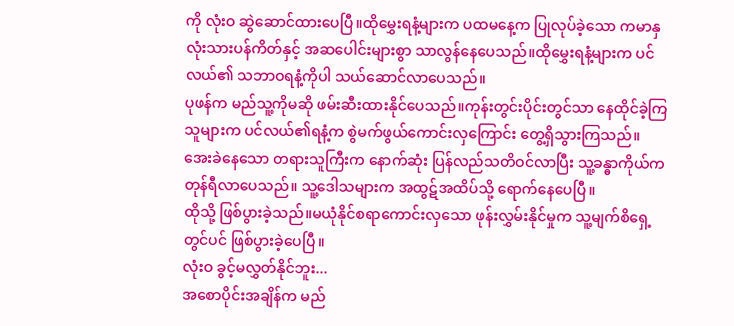ကို လုံးဝ ဆွဲဆောင်ထားပေပြီ။ထိုမွှေးရနံ့များက ပထမနေ့က ပြုလုပ်ခဲ့သော ကမာနှလုံးသားပန်ကိတ်နှင့် အဆပေါင်းများစွာ သာလွန်နေပေသည်။ထိုမွှေးရနံ့များက ပင်လယ်၏ သဘာဝရနံ့ကိုပါ သယ်ဆောင်လာပေသည်။
ပုဖန်က မည်သူ့ကိုမဆို ဖမ်းဆီးထားနိုင်ပေသည်။ကုန်းတွင်းပိုင်းတွင်သာ နေထိုင်ခဲ့ကြသူများက ပင်လယ်၏ရနံ့က စွဲမက်ဖွယ်ကောင်းလှကြောင်း တွေ့ရှိသွားကြသည်။
အေးခဲနေသော တရားသူကြီးက နောက်ဆုံး ပြန်လည်သတိဝင်လာပြီး သူ့ခန္ဓာကိုယ်က တုန်ရီလာပေသည်။ သူ့ဒေါသများက အထွဋ်အထိပ်သို့ ရောက်နေပေပြီ။
ထိုသို့ ဖြစ်ပွားခဲ့သည်။မယုံနိုင်စရာကောင်းလှသော ဖုန်းလွှမ်းနိုင်မှုက သူ့မျက်စိရှေ့တွင်ပင် ဖြစ်ပွားခဲ့ပေပြီ။
လုံးဝ ခွင့်မလွှတ်နိုင်ဘူး...
အစောပိုင်းအချိန်က မည်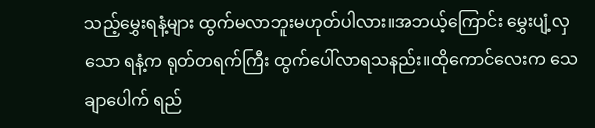သည့်မွှေးရနံ့များ ထွက်မလာဘူးမဟုတ်ပါလား။အဘယ့်ကြောင်း မွှေးပျံ့လှသော ရနံ့က ရုတ်တရက်ကြီး ထွက်ပေါ်လာရသနည်း။ထိုကောင်လေးက သေချာပေါက် ရည်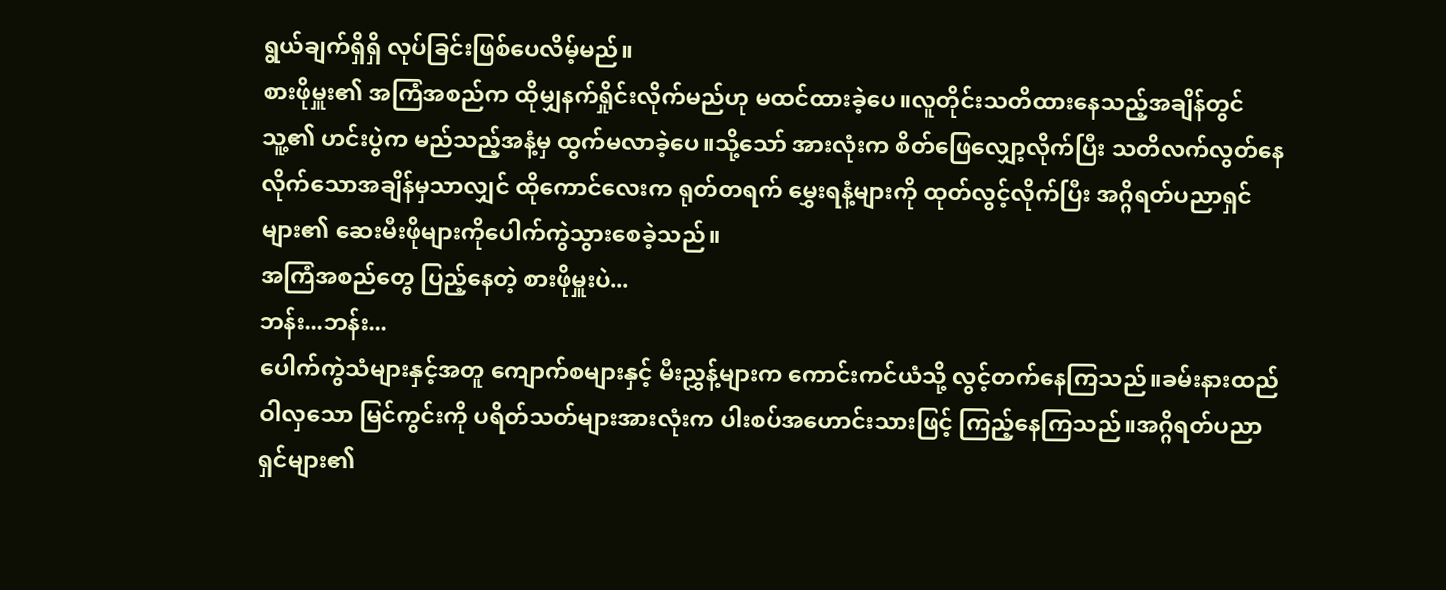ရွယ်ချက်ရှိရှိ လုပ်ခြင်းဖြစ်ပေလိမ့်မည်။
စားဖိုမှူး၏ အကြံအစည်က ထိုမျှနက်ရှိုင်းလိုက်မည်ဟု မထင်ထားခဲ့ပေ။လူတိုင်းသတိထားနေသည့်အချိန်တွင် သူ့၏ ဟင်းပွဲက မည်သည့်အနံ့မှ ထွက်မလာခဲ့ပေ။သို့သော် အားလုံးက စိတ်ဖြေလျှော့လိုက်ပြီး သတိလက်လွတ်နေလိုက်သောအချိန်မှသာလျှင် ထိုကောင်လေးက ရုတ်တရက် မွှေးရနံ့များကို ထုတ်လွင့်လိုက်ပြီး အဂ္ဂိရတ်ပညာရှင်များ၏ ဆေးမီးဖိုများကိုပေါက်ကွဲသွားစေခဲ့သည်။
အကြံအစည်တွေ ပြည့်နေတဲ့ စားဖိုမှူးပဲ...
ဘန်း...ဘန်း...
ပေါက်ကွဲသံများနှင့်အတူ ကျောက်စများနှင့် မီးညွှန့်များက ကောင်းကင်ယံသို့ လွင့်တက်နေကြသည်။ခမ်းနားထည်ဝါလှသော မြင်ကွင်းကို ပရိတ်သတ်များအားလုံးက ပါးစပ်အဟောင်းသားဖြင့် ကြည့်နေကြသည်။အဂ္ဂိရတ်ပညာရှင်များ၏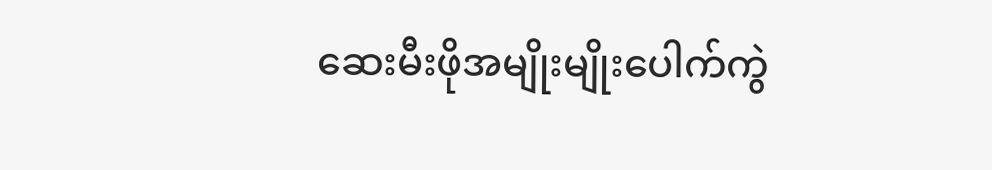ဆေးမီးဖိုအမျိုးမျိုးပေါက်ကွဲ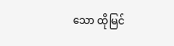သော ထိုမြင်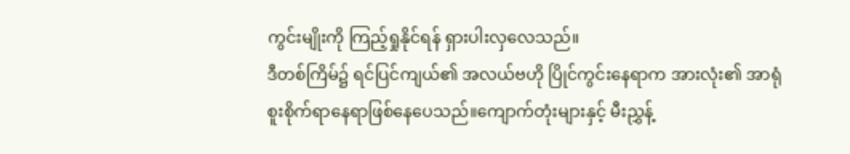ကွင်းမျိုးကို ကြည့်ရှုနိုင်ရန် ရှားပါးလှလေသည်။
ဒီတစ်ကြိမ်၌ ရင်ပြင်ကျယ်၏ အလယ်ဗဟို ပြိုင်ကွင်းနေရာက အားလုံး၏ အာရုံစူးစိုက်ရာနေရာဖြစ်နေပေသည်။ကျောက်တုံးများနှင့် မီးညွှန့်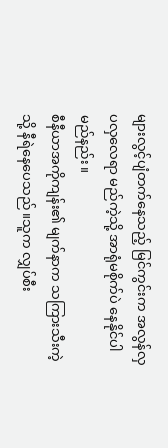များလွင့်ပျံတက်နေသည့် မြင်ကွင်းက အလွန်လှပလှလေရာ မည်ကဲ့သို့ အာရုံမစိုက်ပဲ နေနိုင်ပါမည်နည်း။
စီနီယာအကိုကျန်း၏ မျက်နာက သကြားသီးကဲ့သို့ နီရဲနေပေသည်။သူက လျှပ်စီး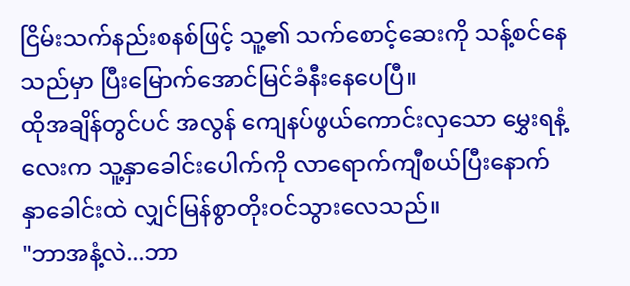ငြိမ်းသက်နည်းစနစ်ဖြင့် သူ့၏ သက်စောင့်ဆေးကို သန့်စင်နေသည်မှာ ပြီးမြောက်အောင်မြင်ခံနီးနေပေပြီ။
ထိုအချိန်တွင်ပင် အလွန် ကျေနပ်ဖွယ်ကောင်းလှသော မွှေးရနံ့လေးက သူ့နှာခေါင်းပေါက်ကို လာရောက်ကျီစယ်ပြီးနောက် နှာခေါင်းထဲ လျှင်မြန်စွာတိုးဝင်သွားလေသည်။
"ဘာအနံ့လဲ...ဘာ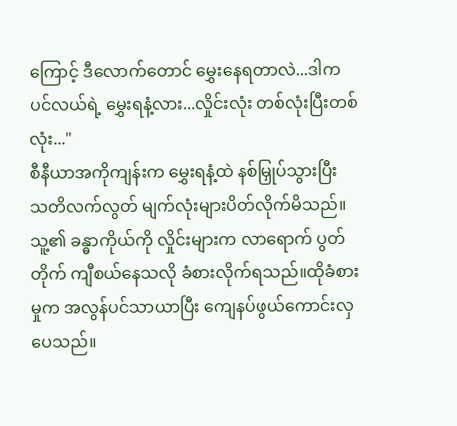ကြောင့် ဒီလောက်တောင် မွှေးနေရတာလဲ...ဒါက ပင်လယ်ရဲ့ မွှေးရနံ့လား...လှိုင်းလုံး တစ်လုံးပြီးတစ်လုံး..."
စီနီယာအကိုကျန်းက မွှေးရနံ့ထဲ နစ်မြှုပ်သွားပြီး သတိလက်လွတ် မျက်လုံးများပိတ်လိုက်မိသည်။သူ့၏ ခန္ဓာကိုယ်ကို လှိုင်းများက လာရောက် ပွတ်တိုက် ကျီစယ်နေသလို ခံစားလိုက်ရသည်။ထိုခံစားမှုက အလွန်ပင်သာယာပြီး ကျေနပ်ဖွယ်ကောင်းလှပေသည်။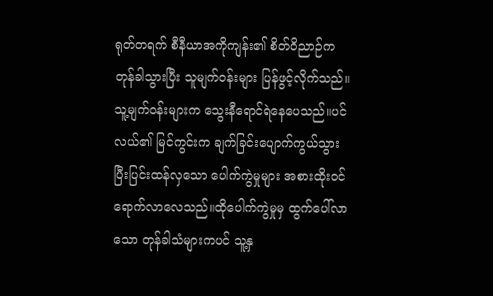ရုတ်တရက် စီနီယာအကိုကျန်း၏ စိတ်ဝိညာဉ်က တုန်ခါသွားပြီး သူမျက်ဝန်းများ ပြန်ဖွင့်လိုက်သည်။သူ့မျက်ဝန်းများက သွေးနီရောင်ရဲနေပေသည်။ပင်လယ်၏ မြင်ကွင်းက ချက်ခြင်းပျောက်ကွယ်သွားပြီးပြင်းထန်လှသော ပေါက်ကွဲမှုများ အစားထိုးဝင်ရောက်လာလေသည်။ထိုပေါက်ကွဲမှုမှ ထွက်ပေါ်လာသော တုန်ခါသံများကပင် သူ့နှ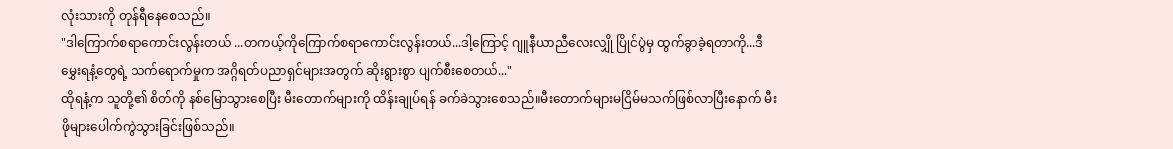လုံးသားကို တုန်ရီနေစေသည်။
"ဒါကြောက်စရာကောင်းလွန်းတယ် ...တကယ့်ကိုကြောက်စရာကောင်းလွန်းတယ်...ဒါ့ကြောင့် ဂျူနီယာညီလေးလျှို ပြိုင်ပွဲမှ ထွက်ခွာခဲ့ရတာကို...ဒီမွှေးရနံ့တွေရဲ့ သက်ရောက်မှုက အဂ္ဂိရတ်ပညာရှင်များအတွက် ဆိုးရွားစွာ ပျက်စီးစေတယ်..."
ထိုရနံ့က သူတို့၏ စိတ်ကို နစ်မြောသွားစေပြီး မီးတောက်များကို ထိန်းချုပ်ရန် ခက်ခဲသွားစေသည်။မီးတောက်များမငြိမ်မသက်ဖြစ်လာပြီးနောက် မီးဖိုများပေါက်ကွဲသွားခြင်းဖြစ်သည်။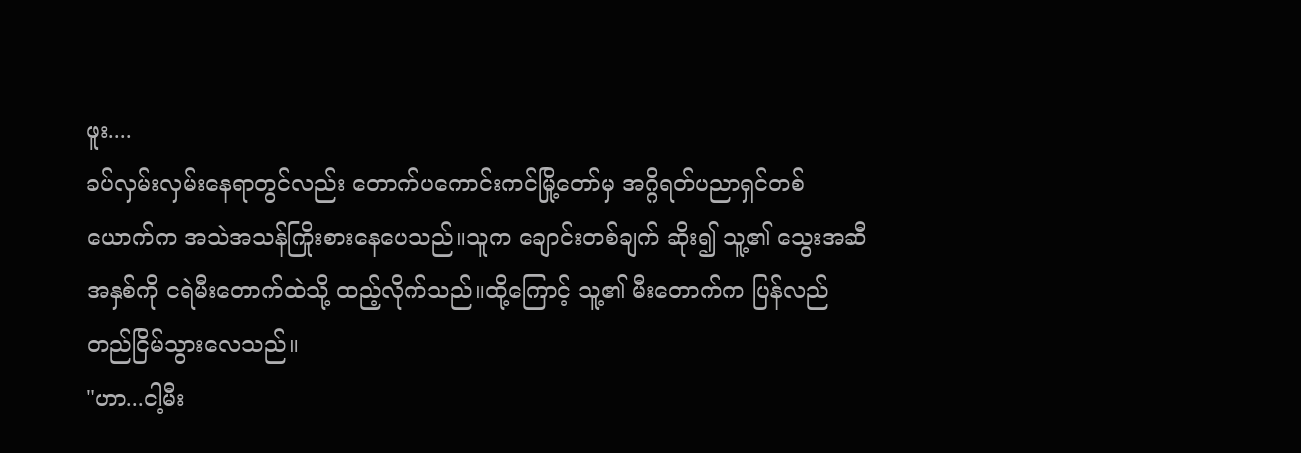ဖူး....
ခပ်လှမ်းလှမ်းနေရာတွင်လည်း တောက်ပကောင်းကင်မြို့တော်မှ အဂ္ဂိရတ်ပညာရှင်တစ်ယောက်က အသဲအသန်ကြိုးစားနေပေသည်။သူက ချောင်းတစ်ချက် ဆိုး၍ သူ့၏ သွေးအဆီအနှစ်ကို ငရဲမီးတောက်ထဲသို့ ထည့်လိုက်သည်။ထို့ကြောင့် သူ့၏ မီးတောက်က ပြန်လည်တည်ငြိမ်သွားလေသည်။
"ဟာ...ငါ့မီး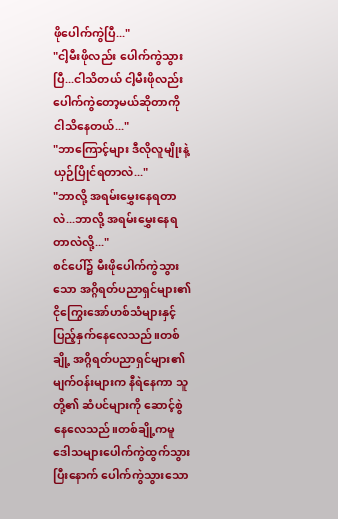ဖိုပေါက်ကွဲပြီ..."
"ငါ့မီးဖိုလည်း ပေါက်ကွဲသွားပြီ...ငါသိတယ် ငါ့မီးဖိုလည်း ပေါက်ကွဲတော့မယ်ဆိုတာကို ငါသိနေတယ်..."
"ဘာကြောင့်များ ဒီလိုလူမျိုးနဲ့ ယှဉ်ပြိုင်ရတာလဲ..."
"ဘာလို့ အရမ်းမွှေးနေရတာလဲ...ဘာလို့ အရမ်းမွှေးနေရတာလဲလို့..."
စင်ပေါ်၌ မီးဖိုပေါက်ကွဲသွားသော အဂ္ဂိရတ်ပညာရှင်များ၏ ငိုကြွေးအော်ဟစ်သံများနှင့် ပြည့်နှက်နေလေသည်။တစ်ချို့ အဂ္ဂိရတ်ပညာရှင်များ၏ မျက်ဝန်းများက နီရဲနေကာ သူတို့၏ ဆံပင်များကို ဆောင့်စွဲနေလေသည်။တစ်ချို့ကမူ ဒေါသများပေါက်ကွဲထွက်သွားပြီးနောက် ပေါက်ကွဲသွားသော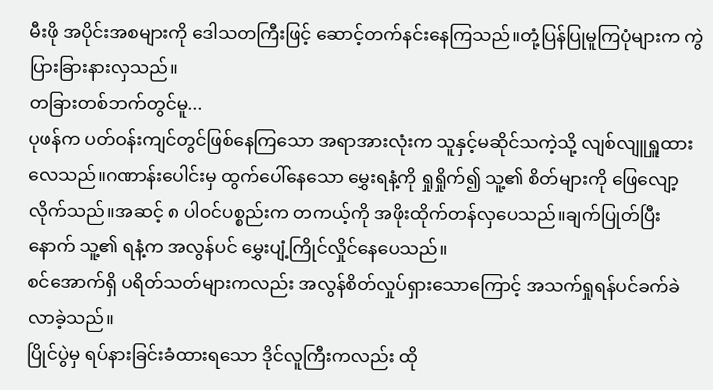မီးဖို အပိုင်းအစများကို ဒေါသတကြီးဖြင့် ဆောင့်တက်နင်းနေကြသည်။တုံ့ပြန်ပြုမူကြပုံများက ကွဲပြားခြားနားလှသည်။
တခြားတစ်ဘက်တွင်မူ...
ပုဖန်က ပတ်ဝန်းကျင်တွင်ဖြစ်နေကြသော အရာအားလုံးက သူနှင့်မဆိုင်သကဲ့သို့ လျစ်လျူရှူထားလေသည်။ဂဏာန်းပေါင်းမှ ထွက်ပေါ်နေသော မွှေးရနံ့ကို ရှုရှိုက်၍ သူ့၏ စိတ်များကို ဖြေလျော့လိုက်သည်။အဆင့် ၈ ပါဝင်ပစ္စည်းက တကယ့်ကို အဖိုးထိုက်တန်လှပေသည်။ချက်ပြုတ်ပြီးနောက် သူ့၏ ရနံ့က အလွန်ပင် မွှေးပျံ့ကြိုင်လှိုင်နေပေသည်။
စင်အောက်ရှိ ပရိတ်သတ်များကလည်း အလွန်စိတ်လှုပ်ရှားသောကြောင့် အသက်ရှုရန်ပင်ခက်ခဲလာခဲ့သည်။
ပြိုင်ပွဲမှ ရပ်နားခြင်းခံထားရသော ဒိုင်လူကြီးကလည်း ထို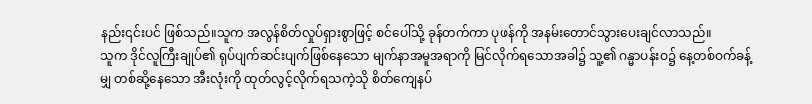နည်း၎င်းပင် ဖြစ်သည်။သူက အလွန်စိတ်လှုပ်ရှားစွာဖြင့် စင်ပေါ်သို့ ခုန်တက်ကာ ပုဖန်ကို အနမ်းတောင်သွားပေးချင်လာသည်။
သူက ဒိုင်လူကြီးချုပ်၏ ရုပ်ပျက်ဆင်းပျက်ဖြစ်နေသော မျက်နာအမူအရာကို မြင်လိုက်ရသောအခါ၌ သူ့၏ ဂန္မာပန်းဝ၌ နေ့တစ်ဝက်ခန့်မျှ တစ်ဆို့နေသော အီးလုံးကို ထုတ်လွင့်လိုက်ရသကဲ့သို စိတ်ကျေနပ်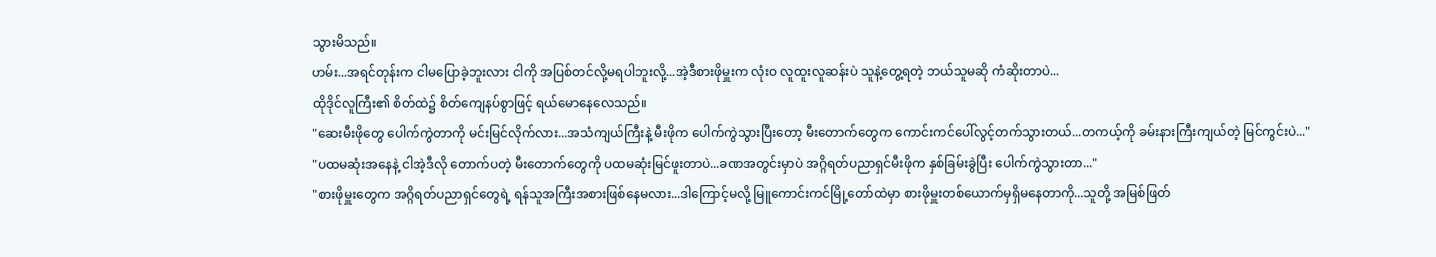သွားမိသည်။
ဟမ်း...အရင်တုန်းက ငါမပြောခဲ့ဘူးလား ငါကို အပြစ်တင်လို့မရပါဘူးလို့...အဲ့ဒီစားဖိုမှူးက လုံးဝ လူထူးလူဆန်းပဲ သူနဲ့တွေ့ရတဲ့ ဘယ်သူမဆို ကံဆိုးတာပဲ...
ထိုဒိုင်လူကြီး၏ စိတ်ထဲ၌ စိတ်ကျေနပ်စွာဖြင့် ရယ်မောနေလေသည်။
"ဆေးမီးဖိုတွေ ပေါက်ကွဲတာကို မင်းမြင်လိုက်လား...အသံကျယ်ကြီးနဲ့ မီးဖိုက ပေါက်ကွဲသွားပြီးတော့ မီးတောက်တွေက ကောင်းကင်ပေါ်လွင့်တက်သွားတယ်...တကယ့်ကို ခမ်းနားကြီးကျယ်တဲ့ မြင်ကွင်းပဲ..."
"ပထမဆုံးအနေနဲ့ ငါအဲ့ဒီလို တောက်ပတဲ့ မီးတောက်တွေကို ပထမဆုံးမြင်ဖူးတာပဲ...ခဏအတွင်းမှာပဲ အဂ္ဂိရတ်ပညာရှင်မီးဖိုက နှစ်ခြမ်းခွဲပြီး ပေါက်ကွဲသွားတာ..."
"စားဖိုမှူးတွေက အဂ္ဂိရတ်ပညာရှင်တွေရဲ့ ရန်သူအကြီးအစားဖြစ်နေမလား...ဒါကြောင့်မလို့ မြူကောင်းကင်မြို့တော်ထဲမှာ စားဖိုမှူးတစ်ယောက်မှရှိမနေတာကို...သူတို့ အမြစ်ဖြတ်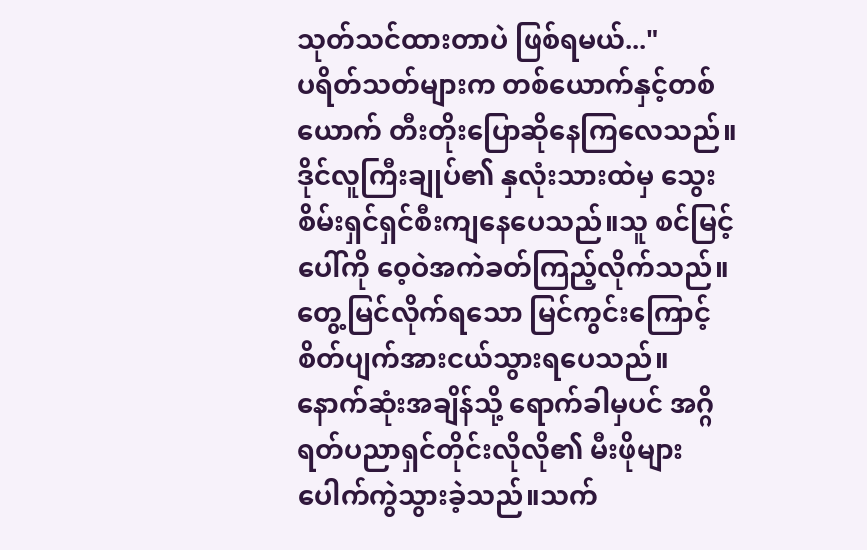သုတ်သင်ထားတာပဲ ဖြစ်ရမယ်..."
ပရိတ်သတ်များက တစ်ယောက်နှင့်တစ်ယောက် တီးတိုးပြောဆိုနေကြလေသည်။ဒိုင်လူကြီးချုပ်၏ နှလုံးသားထဲမှ သွေးစိမ်းရှင်ရှင်စီးကျနေပေသည်။သူ စင်မြင့်ပေါ်ကို ဝေ့ဝဲအကဲခတ်ကြည့်လိုက်သည်။တွေ့မြင်လိုက်ရသော မြင်ကွင်းကြောင့် စိတ်ပျက်အားငယ်သွားရပေသည်။
နောက်ဆုံးအချိန်သို့ ရောက်ခါမှပင် အဂ္ဂိရတ်ပညာရှင်တိုင်းလိုလို၏ မီးဖိုများပေါက်ကွဲသွားခဲ့သည်။သက်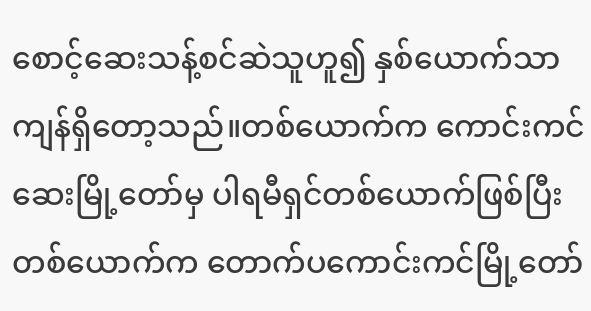စောင့်ဆေးသန့်စင်ဆဲသူဟူ၍ နှစ်ယောက်သာကျန်ရှိတော့သည်။တစ်ယောက်က ကောင်းကင်ဆေးမြို့တော်မှ ပါရမီရှင်တစ်ယောက်ဖြစ်ပြီး တစ်ယောက်က တောက်ပကောင်းကင်မြို့တော်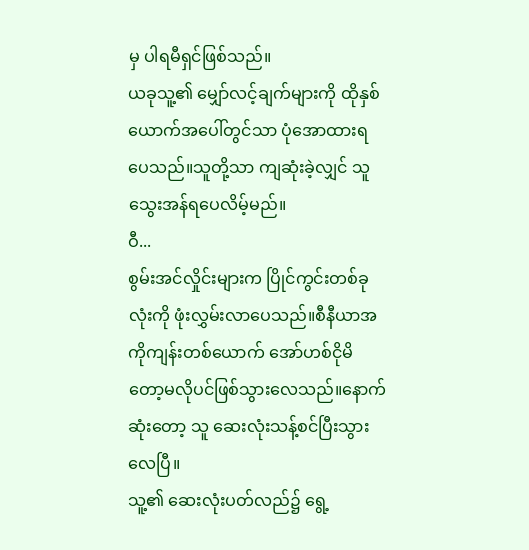မှ ပါရမီရှင်ဖြစ်သည်။
ယခုသူ့၏ မျှော်လင့်ချက်များကို ထိုနှစ်ယောက်အပေါ်တွင်သာ ပုံအောထားရပေသည်။သူတို့သာ ကျဆုံးခဲ့လျှင် သူသွေးအန်ရပေလိမ့်မည်။
ဝီ...
စွမ်းအင်လှိုင်းများက ပြိုင်ကွင်းတစ်ခုလုံးကို ဖုံးလွှမ်းလာပေသည်။စီနီယာအကိုကျန်းတစ်ယောက် အော်ဟစ်ငိုမိတော့မလိုပင်ဖြစ်သွားလေသည်။နောက်ဆုံးတော့ သူ ဆေးလုံးသန့်စင်ပြီးသွားလေပြီ။
သူ့၏ ဆေးလုံးပတ်လည်၌ ရွေ့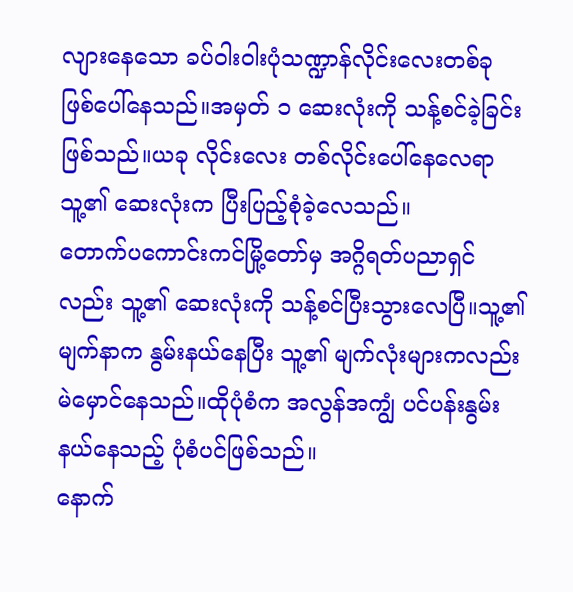လျားနေသော ခပ်ဝါးဝါးပုံသဏ္ဍာန်လိုင်းလေးတစ်ခု ဖြစ်ပေါ်နေသည်။အမှတ် ၁ ဆေးလုံးကို သန့်စင်ခဲ့ခြင်းဖြစ်သည်။ယခု လိုင်းလေး တစ်လိုင်းပေါ်နေလေရာ သူ့၏ ဆေးလုံးက ပြီးပြည့်စုံခဲ့လေသည်။
တောက်ပကောင်းကင်မြို့တော်မှ အဂ္ဂိရတ်ပညာရှင်လည်း သူ့၏ ဆေးလုံးကို သန့်စင်ပြီးသွားလေပြီ။သူ့၏ မျက်နာက နွမ်းနယ်နေပြီး သူ့၏ မျက်လုံးများကလည်း မဲမှောင်နေသည်။ထိုပုံစံက အလွန်အကျွံ ပင်ပန်းနွမ်းနယ်နေသည့် ပုံစံပင်ဖြစ်သည်။
နောက်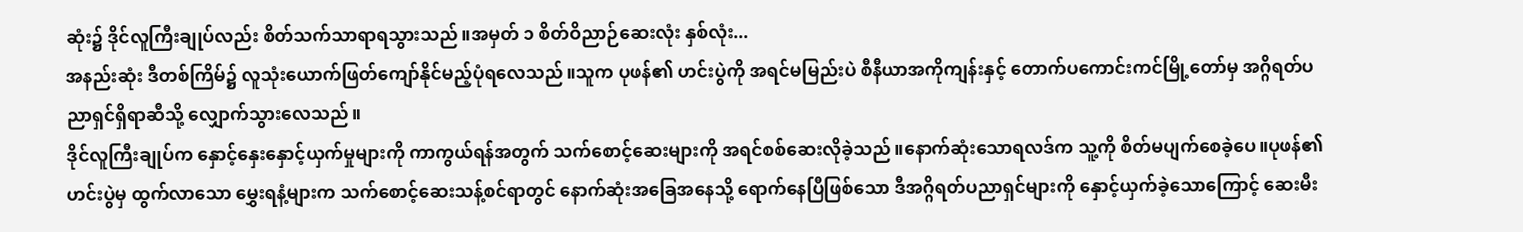ဆုံး၌ ဒိုင်လူကြီးချုပ်လည်း စိတ်သက်သာရာရသွားသည်။အမှတ် ၁ စိတ်ဝိညာဉ်ဆေးလုံး နှစ်လုံး...
အနည်းဆုံး ဒီတစ်ကြိမ်၌ လူသုံးယောက်ဖြတ်ကျော်နိုင်မည့်ပုံရလေသည်။သူက ပုဖန်၏ ဟင်းပွဲကို အရင်မမြည်းပဲ စီနီယာအကိုကျန်းနှင့် တောက်ပကောင်းကင်မြို့တော်မှ အဂ္ဂိရတ်ပညာရှင်ရှိရာဆီသို့ လျှောက်သွားလေသည်။
ဒိုင်လူကြီးချုပ်က နှောင့်နှေးနှောင့်ယှက်မှုများကို ကာကွယ်ရန်အတွက် သက်စောင့်ဆေးများကို အရင်စစ်ဆေးလိုခဲ့သည်။နောက်ဆုံးသောရလဒ်က သူ့ကို စိတ်မပျက်စေခဲ့ပေ။ပုဖန်၏ ဟင်းပွဲမှ ထွက်လာသော မွှေးရနံ့များက သက်စောင့်ဆေးသန့်စင်ရာတွင် နောက်ဆုံးအခြေအနေသို့ ရောက်နေပြီဖြစ်သော ဒီအဂ္ဂိရတ်ပညာရှင်များကို နှောင့်ယှက်ခဲ့သောကြောင့် ဆေးမီး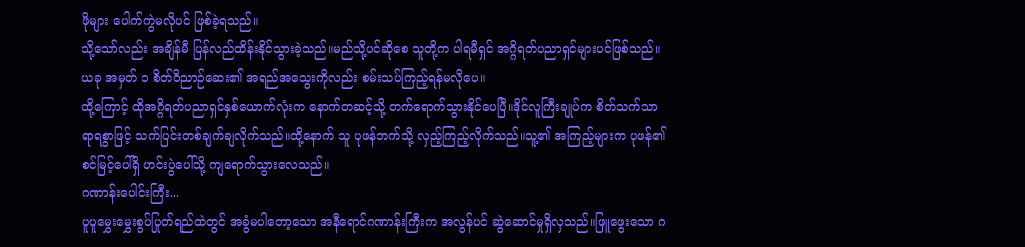ဖိုများ ပေါက်ကွဲမလိုပင် ဖြစ်ခဲ့ရသည်။
သို့သော်လည်း အချိန်မီ ပြန်လည်ထိန်းနိုင်သွားခဲ့သည်။မည်သို့ပင်ဆိုစေ သူတို့က ပါရမီရှင် အဂ္ဂိရတ်ပညာရှင်များပင်ဖြစ်သည်။ယခု အမှတ် ၁ စိတ်ဝိညာဉ်ဆေး၏ အရည်အသွေးကိုလည်း စမ်းသပ်ကြည့်ရန်မလိုပေ။
ထို့ကြောင့် ထိုအဂ္ဂိရတ်ပညာရှင်နှစ်ယောက်လုံးက နောက်တဆင့်သို့ တက်ရောက်သွားနိုင်ပေပြီ။ဒိုင်လူကြီးချုပ်က စိတ်သက်သာရာရစွာဖြင့် သက်ပြင်းတစ်ချက်ချလိုက်သည်။ထို့နောက် သူ ပုဖန်ဘက်သို့ လှည့်ကြည့်လိုက်သည်။သူ့၏ အကြည့်များက ပုဖန်၏ စင်မြင့်ပေါ်ရှိ ဟင်းပွဲပေါ်သို့ ကျရောက်သွားလေသည်။
ဂဏာန်းပေါင်းကြီး...
ပူပူမွှေးမွှေးစွပ်ပြုတ်ရည်ထဲတွင် အခွံမပါတော့သော အနီရောင်ဂဏာန်းကြီးက အလွန်ပင် ဆွဲဆောင်မှုရှိလှသည်။ဖြူဖွေးသော ဂ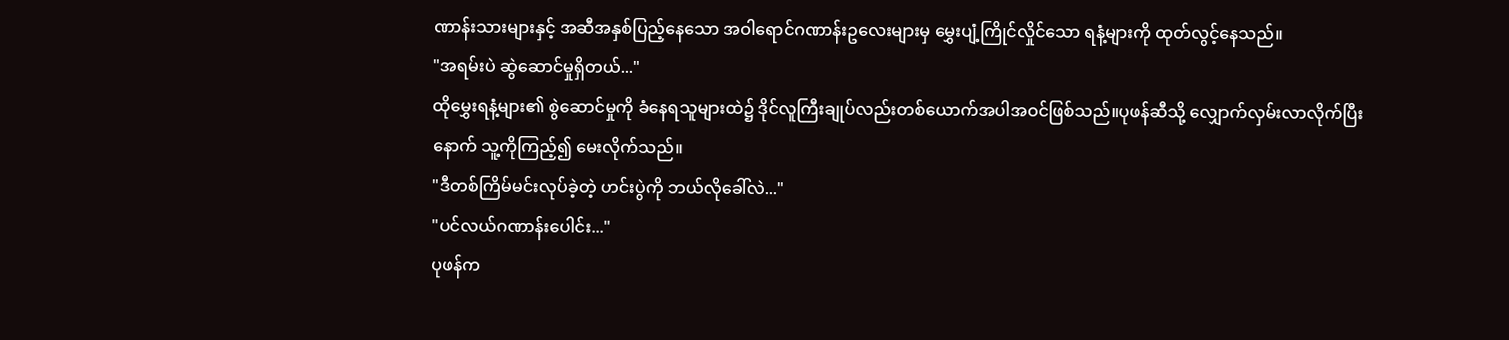ဏာန်းသားများနှင့် အဆီအနှစ်ပြည့်နေသော အဝါရောင်ဂဏာန်းဥလေးများမှ မွှေးပျံ့ကြိုင်လှိုင်သော ရနံ့များကို ထုတ်လွင့်နေသည်။
"အရမ်းပဲ ဆွဲဆောင်မှုရှိတယ်..."
ထိုမွှေးရနံ့များ၏ စွဲဆောင်မှုကို ခံနေရသူများထဲ၌ ဒိုင်လူကြီးချုပ်လည်းတစ်ယောက်အပါအဝင်ဖြစ်သည်။ပုဖန်ဆီသို့ လျှောက်လှမ်းလာလိုက်ပြီးနောက် သူ့ကိုကြည့်၍ မေးလိုက်သည်။
"ဒီတစ်ကြိမ်မင်းလုပ်ခဲ့တဲ့ ဟင်းပွဲကို ဘယ်လိုခေါ်လဲ..."
"ပင်လယ်ဂဏာန်းပေါင်း..."
ပုဖန်က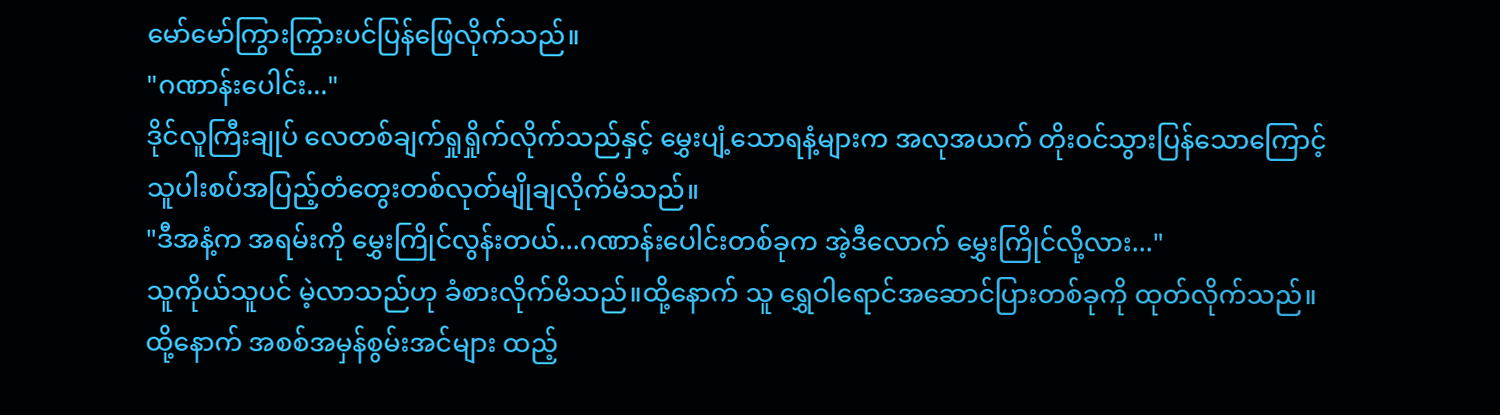မော်မော်ကြွားကြွားပင်ပြန်ဖြေလိုက်သည်။
"ဂဏာန်းပေါင်း..."
ဒိုင်လူကြီးချုပ် လေတစ်ချက်ရှုရှိုက်လိုက်သည်နှင့် မွှေးပျံ့သောရနံ့များက အလုအယက် တိုးဝင်သွားပြန်သောကြောင့် သူပါးစပ်အပြည့်တံတွေးတစ်လုတ်မျိုချလိုက်မိသည်။
"ဒီအနံ့က အရမ်းကို မွှေးကြိုင်လွန်းတယ်...ဂဏာန်းပေါင်းတစ်ခုက အဲ့ဒီလောက် မွှေးကြိုင်လို့လား..."
သူကိုယ်သူပင် မဲ့လာသည်ဟု ခံစားလိုက်မိသည်။ထို့နောက် သူ ရွှေဝါရောင်အဆောင်ပြားတစ်ခုကို ထုတ်လိုက်သည်။ထို့နောက် အစစ်အမှန်စွမ်းအင်များ ထည့်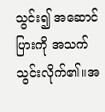သွင်း၍ အဆောင်ပြားကို အသက်သွင်းလိုက်၏။အ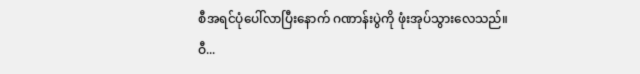စီအရင်ပုံပေါ်လာပြီးနောက် ဂဏာန်းပွဲကို ဖုံးအုပ်သွားလေသည်။
ဝီ...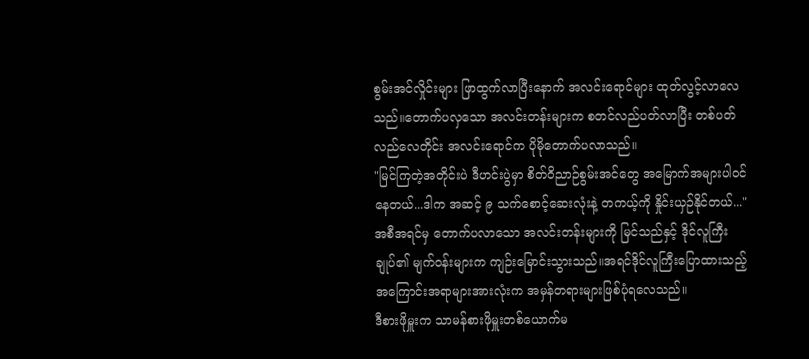စွမ်းအင်လှိုင်းများ ဖြာထွက်လာပြီးနောက် အလင်းရောင်များ ထုတ်လွင့်လာလေသည်။တောက်ပလှသော အလင်းတန်းများက စတင်လည်ပတ်လာပြီး တစ်ပတ်လည်လေတိုင်း အလင်းရောင်က ပိုမိုတောက်ပလာသည်။
"မြင်ကြတဲ့အတိုင်းပဲ ဒီဟင်းပွဲမှာ စိတ်ဝိညာဉ်စွမ်းအင်တွေ အမြောက်အများပါဝင်နေတယ်...ဒါက အဆင့် ၉ သက်စောင့်ဆေးလုံးနဲ့ တကယ့်ကို နှိုင်းယှဉ်နိုင်တယ်..."
အစီအရင်မှ တောက်ပလာသော အလင်းတန်းများကို မြင်သည်နှင့် ဒိုင်လူကြီးချုပ်၏ မျက်ဝန်းများက ကျဉ်းမြောင်းသွားသည်။အရင်ဒိုင်လူကြီးပြောထားသည့်အကြောင်းအရာများအားလုံးက အမှန်တရားများဖြစ်ပုံရလေသည်။
ဒီစားဖိုမှူးက သာမန်စားဖိုမှူးတစ်ယောက်မ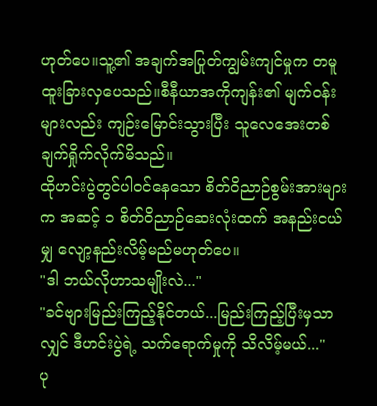ဟုတ်ပေ။သူ့၏ အချက်အပြုတ်ကျွမ်းကျင်မှုက တမူထူးခြားလှပေသည်။စီနီယာအကိုကျန်း၏ မျက်ဝန်းများလည်း ကျဉ်းမြောင်းသွားပြီး သူလေအေးတစ်ချက်ရှိုက်လိုက်မိသည်။
ထိုဟင်းပွဲတွင်ပါဝင်နေသော စိတ်ဝိညာဉ်စွမ်းအားများက အဆင့် ၁ စိတ်ဝိညာဉ်ဆေးလုံးထက် အနည်းငယ်မျှ လျော့နည်းလိမ့်မည်မဟုတ်ပေ။
"ဒါ ဘယ်လိုဟာသမျိုးလဲ..."
"ခင်ဗျားမြည်းကြည့်နိုင်တယ်...မြည်းကြည့်ပြီးမှသာလျှင် ဒီဟင်းပွဲရဲ့ သက်ရောက်မှုကို သိလိမ့်မယ်..."
ပု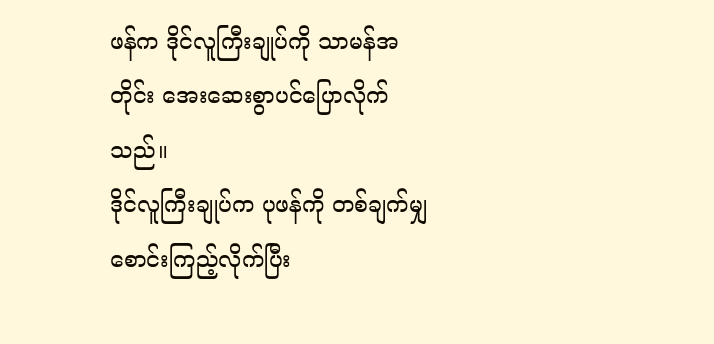ဖန်က ဒိုင်လူကြီးချုပ်ကို သာမန်အတိုင်း အေးဆေးစွာပင်ပြောလိုက်သည်။
ဒိုင်လူကြီးချုပ်က ပုဖန်ကို တစ်ချက်မျှ စောင်းကြည့်လိုက်ပြီး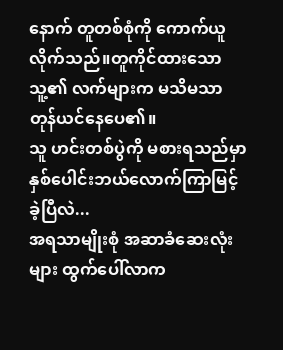နောက် တူတစ်စုံကို ကောက်ယူလိုက်သည်။တူကိုင်ထားသော သူ့၏ လက်များက မသိမသာတုန်ယင်နေပေ၏။
သူ ဟင်းတစ်ပွဲကို မစားရသည်မှာ နှစ်ပေါင်းဘယ်လောက်ကြာမြင့်ခဲ့ပြီလဲ...
အရသာမျိုးစုံ အဆာခံဆေးလုံးများ ထွက်ပေါ်လာက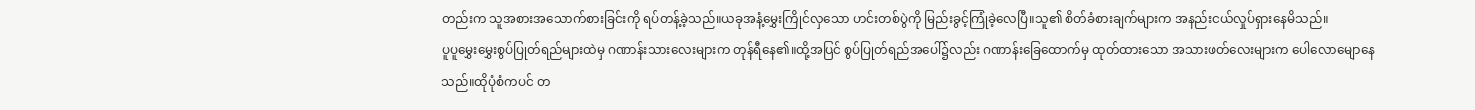တည်းက သူအစားအသောက်စားခြင်းကို ရပ်တန့်ခဲ့သည်။ယခုအနံ့မွှေးကြိုင်လှသော ဟင်းတစ်ပွဲကို မြည်းခွင့်ကြုံခဲ့လေပြီ။သူ၏ စိတ်ခံစားချက်များက အနည်းငယ်လှုပ်ရှားနေမိသည်။
ပူပူမွှေးမွှေးစွပ်ပြုတ်ရည်များထဲမှ ဂဏာန်းသားလေးများက တုန်ရီနေ၏။ထို့အပြင် စွပ်ပြုတ်ရည်အပေါ်၌လည်း ဂဏာန်းခြေထောက်မှ ထုတ်ထားသော အသားဖတ်လေးများက ပေါလောမျောနေသည်။ထိုပုံစံကပင် တ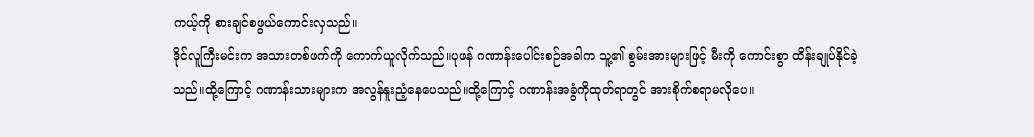ကယ့်ကို စားချင်စဖွယ်ကောင်းလှသည်။
ဒိုင်လူကြီးမင်းက အသားတစ်ဖက်ကို ကောက်ယူလိုက်သည်။ပုဖန် ဂဏာန်းပေါင်းစဉ်အခါက သူ့၏ စွမ်းအားများဖြင့် မီးကို ကောင်းစွာ ထိန်းချုပ်နိုင်ခဲ့သည်။ထို့ကြောင့် ဂဏာန်းသားများက အလွန်နူးညံ့နေပေသည်။ထို့ကြောင့် ဂဏာန်းအခွံကိုထုတ်ရာတွင် အားစိုက်စရာမလိုပေ။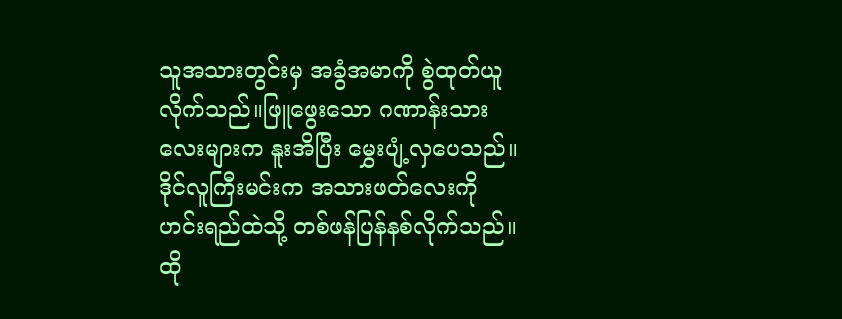သူအသားတွင်းမှ အခွံအမာကို စွဲထုတ်ယူလိုက်သည်။ဖြူဖွေးသော ဂဏာန်းသားလေးများက နူးအိပြီး မွှေးပျံ့လှပေသည်။ဒိုင်လူကြီးမင်းက အသားဖတ်လေးကို ဟင်းရည်ထဲသို့ တစ်ဖန်ပြန်နစ်လိုက်သည်။
ထို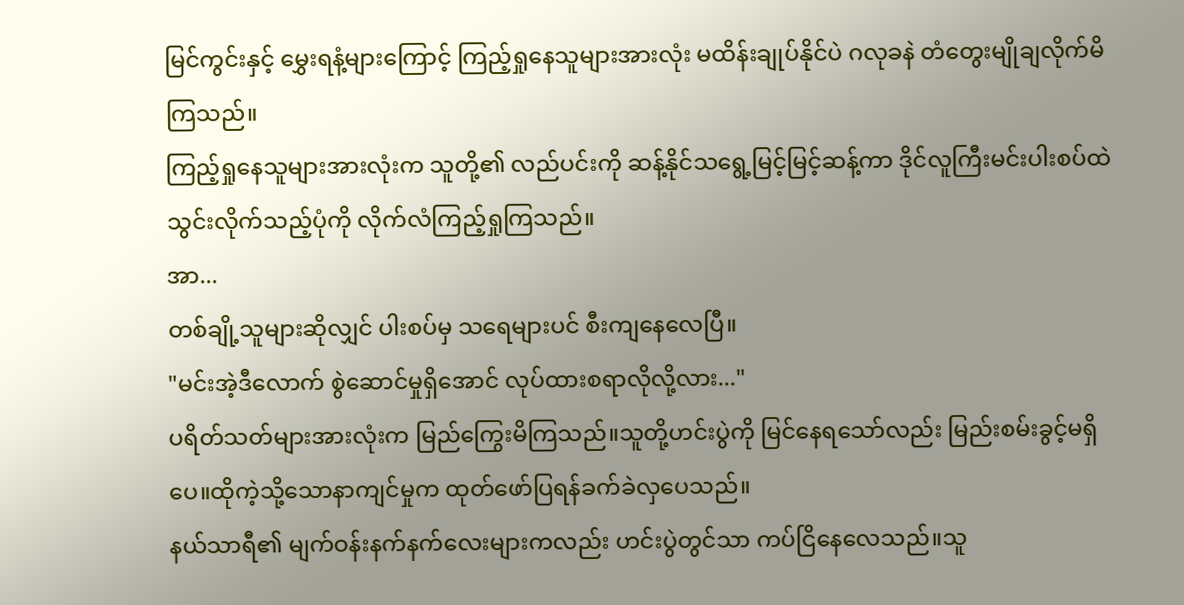မြင်ကွင်းနှင့် မွှေးရနံ့များကြောင့် ကြည့်ရှုနေသူများအားလုံး မထိန်းချုပ်နိုင်ပဲ ဂလုခနဲ တံတွေးမျိုချလိုက်မိကြသည်။
ကြည့်ရှုနေသူများအားလုံးက သူတို့၏ လည်ပင်းကို ဆန့်နိုင်သရွေ့မြင့်မြင့်ဆန့်ကာ ဒိုင်လူကြီးမင်းပါးစပ်ထဲသွင်းလိုက်သည့်ပုံကို လိုက်လံကြည့်ရှုကြသည်။
အာ...
တစ်ချို့သူများဆိုလျှင် ပါးစပ်မှ သရေများပင် စီးကျနေလေပြီ။
"မင်းအဲ့ဒီလောက် စွဲဆောင်မှုရှိအောင် လုပ်ထားစရာလိုလို့လား..."
ပရိတ်သတ်များအားလုံးက မြည်ကြွေးမိကြသည်။သူတို့ဟင်းပွဲကို မြင်နေရသော်လည်း မြည်းစမ်းခွင့်မရှိပေ။ထိုကဲ့သို့သောနာကျင်မှုက ထုတ်ဖော်ပြရန်ခက်ခဲလှပေသည်။
နယ်သာရီ၏ မျက်ဝန်းနက်နက်လေးများကလည်း ဟင်းပွဲတွင်သာ ကပ်ငြိနေလေသည်။သူ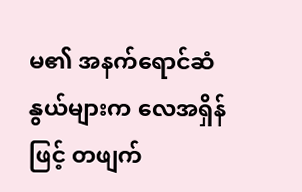မ၏ အနက်ရောင်ဆံနွယ်များက လေအရှိန်ဖြင့် တဖျက်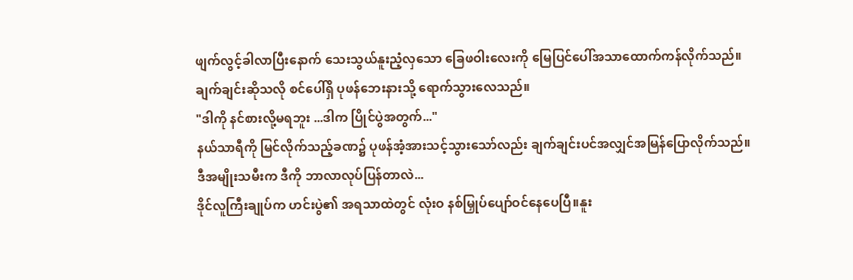ဖျက်လွင့်ခါလာပြီးနောက် သေးသွယ်နူးညံ့လှသော ခြေဖဝါးလေးကို မြေပြင်ပေါ်အသာထောက်ကန်လိုက်သည်။
ချက်ချင်းဆိုသလို စင်ပေါ်ရှိ ပုဖန်ဘေးနားသို့ ရောက်သွားလေသည်။
"ဒါကို နင်စားလို့မရဘူး ...ဒါက ပြိုင်ပွဲအတွက်..."
နယ်သာရီကို မြင်လိုက်သည့်ခဏ၌ ပုဖန်အံ့အားသင့်သွားသော်လည်း ချက်ချင်းပင်အလျှင်အမြန်ပြောလိုက်သည်။
ဒီအမျိုးသမီးက ဒီကို ဘာလာလုပ်ပြန်တာလဲ...
ဒိုင်လူကြီးချုပ်က ဟင်းပွဲ၏ အရသာထဲတွင် လုံးဝ နစ်မြှုပ်ပျော်ဝင်နေပေပြီ။နူး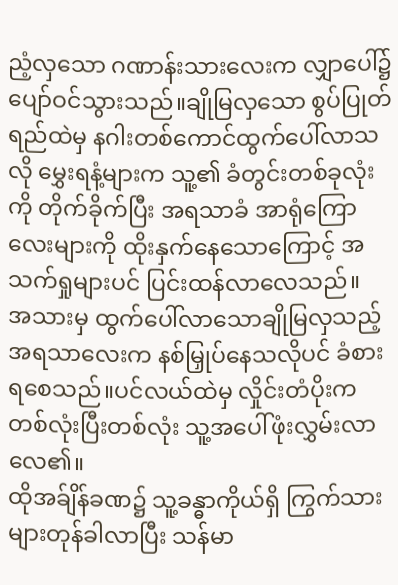ညံ့လှသော ဂဏာန်းသားလေးက လျှာပေါ်၌ ပျော်ဝင်သွားသည်။ချိုမြလှသော စွပ်ပြုတ်ရည်ထဲမှ နဂါးတစ်ကောင်ထွက်ပေါ်လာသလို မွှေးရနံ့များက သူ့၏ ခံတွင်းတစ်ခုလုံးကို တိုက်ခိုက်ပြီး အရသာခံ အာရုံကြောလေးများကို ထိုးနှက်နေသောကြောင့် အသက်ရှုများပင် ပြင်းထန်လာလေသည်။
အသားမှ ထွက်ပေါ်လာသောချိုမြလှသည့် အရသာလေးက နစ်မြှုပ်နေသလိုပင် ခံစားရစေသည်။ပင်လယ်ထဲမှ လှိုင်းတံပိုးက တစ်လုံးပြီးတစ်လုံး သူ့အပေါ်ဖုံးလွှမ်းလာလေ၏။
ထိုအခ်ျိန်ခဏ၌ သူ့ခန္ဓာကိုယ်ရှိ ကြွက်သားများတုန်ခါလာပြီး သန်မာ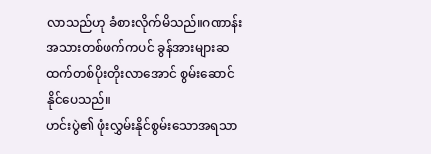လာသည်ဟု ခံစားလိုက်မိသည်။ဂဏာန်းအသားတစ်ဖက်ကပင် ခွန်အားများဆထက်တစ်ပိုးတိုးလာအောင် စွမ်းဆောင်နိုင်ပေသည်။
ဟင်းပွဲ၏ ဖုံးလွှမ်းနိုင်စွမ်းသောအရသာ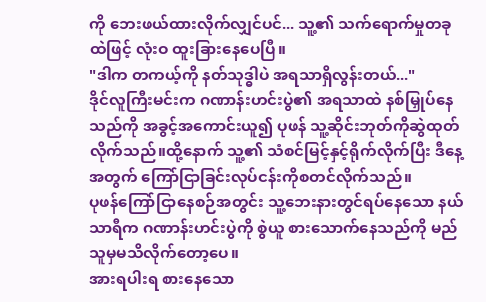ကို ဘေးဖယ်ထားလိုက်လျှင်ပင်... သူ့၏ သက်ရောက်မှုတခုထဲဖြင့် လုံးဝ ထူးခြားနေပေပြီ။
"ဒါက တကယ့်ကို နတ်သုဒ္ဓါပဲ အရသာရှိလွန်းတယ်..."
ဒိုင်လူကြီးမင်းက ဂဏာန်းဟင်းပွဲ၏ အရသာထဲ နစ်မြှုပ်နေသည်ကို အခွင့်အကောင်းယူ၍ ပုဖန် သူ့ဆိုင်းဘုတ်ကိုဆွဲထုတ်လိုက်သည်။ထို့နောက် သူ့၏ သံစင်မြင့်နှင့်ရိုက်လိုက်ပြီး ဒီနေ့အတွက် ကြော်ငြာခြင်းလုပ်ငန်းကိုစတင်လိုက်သည်။
ပုဖန်ကြော်ငြာနေစဉ်အတွင်း သူ့ဘေးနားတွင်ရပ်နေသော နယ်သာရီက ဂဏာန်းဟင်းပွဲကို စွဲယူ စားသောက်နေသည်ကို မည်သူမှမသိလိုက်တော့ပေ။
အားရပါးရ စားနေသော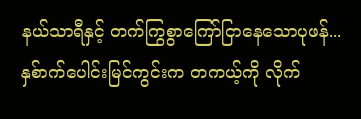နယ်သာရီနှင့် တက်ကြွစွာကြော်ငြာနေသောပုဖန်... နှစ်ာက်ပေါင်းမြင်ကွင်းက တကယ့်ကို လိုက်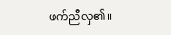ဖက်ညီလှ၏။